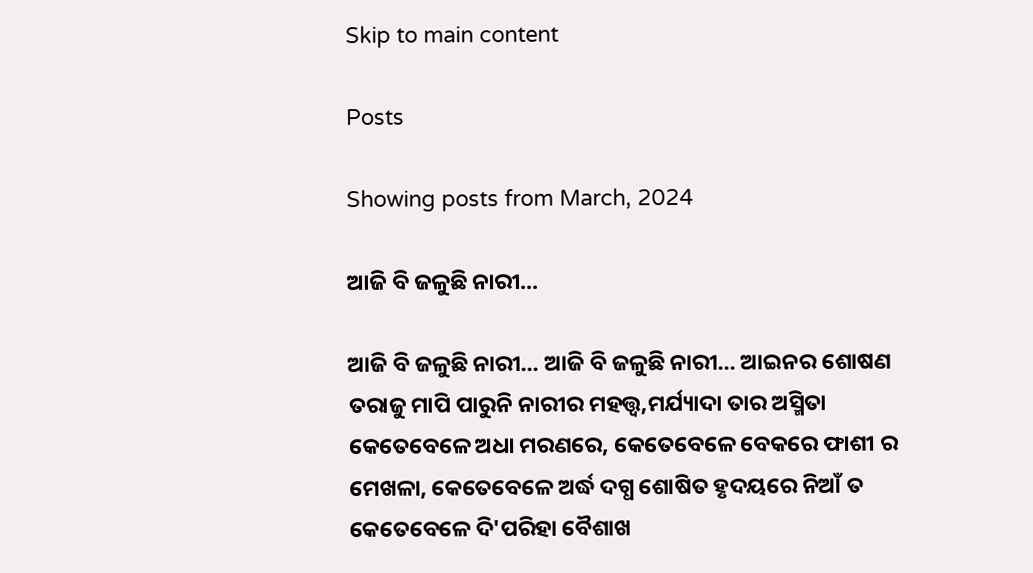Skip to main content

Posts

Showing posts from March, 2024

ଆଜି ବି ଜଳୁଛି ନାରୀ...

ଆଜି ବି ଜଳୁଛି ନାରୀ... ଆଜି ବି ଜଳୁଛି ନାରୀ... ଆଇନର ଶୋଷଣ ତରାଜୁ ମାପି ପାରୁନି ନାରୀର ମହତ୍ତ୍ଵ,ମର୍ଯ୍ୟାଦା ତାର ଅସ୍ମିତା କେତେବେଳେ ଅଧା ମରଣରେ, କେତେବେଳେ ବେକରେ ଫାଶୀ ର ମେଖଳା, କେତେବେଳେ ଅର୍ଦ୍ଧ ଦଗ୍ଧ ଶୋଷିତ ହୃଦୟରେ ନିଆଁ ତ କେତେବେଳେ ଦି'ପରିହା ବୈଶାଖ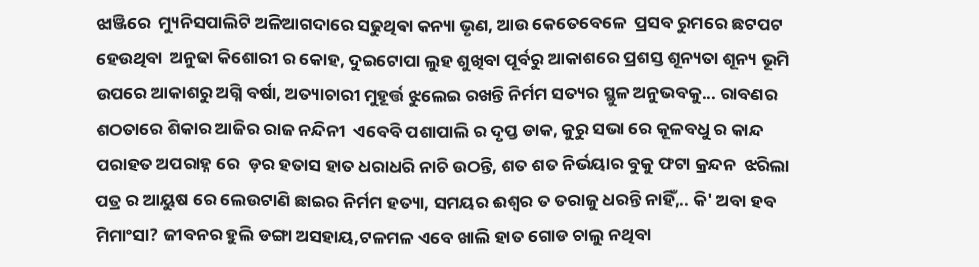ଝାଞ୍ଜିରେ  ମ୍ୟୁନିସପାଲିଟି ଅଳିଆଗଦାରେ ସଢୁଥିଵା କନ୍ୟା ଭୃଣ, ଆଉ କେତେବେଳେ  ପ୍ରସବ ରୁମରେ ଛଟପଟ ହେଉଥିବା  ଅନୁଢା କିଶୋରୀ ର କୋହ, ଦୁଇଟୋପା ଲୁହ ଶୁଖିବା ପୂର୍ବରୁ ଆକାଶରେ ପ୍ରଶସ୍ତ ଶୂନ୍ୟତା ଶୂନ୍ୟ ଭୂମି ଉପରେ ଆକାଶରୁ ଅଗ୍ନି ବର୍ଷା, ଅତ୍ୟାଚାରୀ ମୁହୂର୍ତ୍ତ ଝୁଲେଇ ରଖନ୍ତି ନିର୍ମମ ସତ୍ୟର ସ୍ଥୁଳ ଅନୁଭବକୁ... ରାବଣର ଶଠତାରେ ଶିକାର ଆଜିର ରାଜ ନନ୍ଦିନୀ  ଏବେବି ପଶାପାଲି ର ଦୃପ୍ତ ଡାକ, କୁରୁ ସଭା ରେ କୂଳବଧୁ ର କାନ୍ଦ ପରାହତ ଅପରାହ୍ନ ରେ  ଡ଼ର ହତାସ ହାତ ଧରାଧରି ନାଚି ଉଠନ୍ତି, ଶତ ଶତ ନିର୍ଭୟାର ବୁକୁ ଫଟା କ୍ରନ୍ଦନ  ଝରିଲା ପତ୍ର ର ଆୟୁଷ ରେ ଲେଉଟାଣି ଛାଇର ନିର୍ମମ ହତ୍ୟା, ସମୟର ଈଶ୍ବର ତ ତରାଜୁ ଧରନ୍ତି ନାହିଁ,.. କି' ଅବା ହବ ମିମାଂସା? ଜୀବନର ହୁଲି ଡଙ୍ଗା ଅସହାୟ,ଟଳମଳ ଏବେ ଖାଲି ହାତ ଗୋଡ ଚାଲୁ ନଥିବା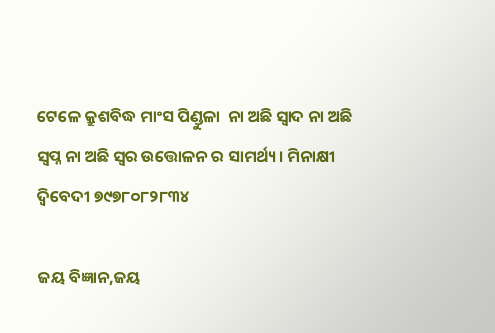ଟେଳେ କ୍ରୁଶବିଦ୍ଧ ମାଂସ ପିଣ୍ଡୁଳା  ନା ଅଛି ସ୍ବାଦ ନା ଅଛି ସ୍ବପ୍ନ ନା ଅଛି ସ୍ବର ଉତ୍ତୋଳନ ର ସାମର୍ଥ୍ୟ। ମିନାକ୍ଷୀ ଦ୍ବିବେଦୀ ୭୯୭୮୦୮୨୮୩୪

ଜୟ ବିଜ୍ଞାନ,ଜୟ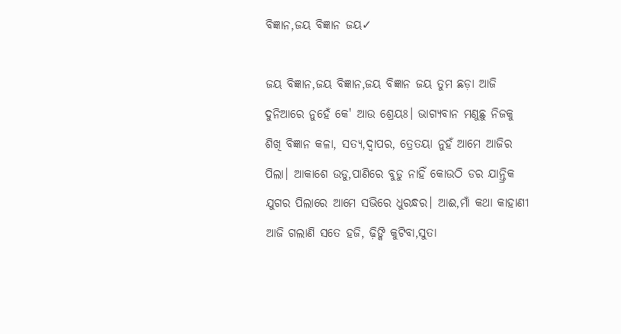ବିଜ୍ଞାନ,ଜୟ ବିଜ୍ଞାନ ଜୟ✓

ଜୟ ବିଜ୍ଞାନ,ଜୟ ବିଜ୍ଞାନ,ଜୟ ବିଜ୍ଞାନ ଜୟ ତୁମ ଛଡ଼ା ଆଜି ଦୁନିଆରେ ନୁହେଁ କେ' ଆଉ ଶ୍ରେୟଃ। ଭାଗ୍ୟବାନ ମଣୁଛୁ ନିଜକୁ ଶିଖି ବିଜ୍ଞାନ କଳା, ସତ୍ୟ,ଦ୍ଵାପର, ତ୍ରେତୟା ନୁହଁ ଆମେ ଆଜିର ପିଲା। ଆକାଶେ ଉଡୁ,ପାଣିରେ ବୁଡୁ ନାହିଁ କୋଉଠି ଡର ଯାନ୍ତ୍ରିକ ଯୁଗର ପିଲାରେ ଆମେ ସଭିରେ ଧୁରନ୍ଧର। ଆଈ,ମାଁ କଥା କାହାଣୀ ଆଜି ଗଲାଣି ସତେ ହଜି, ଢ଼ିଙ୍କି କୁଟିବା,ସୁତା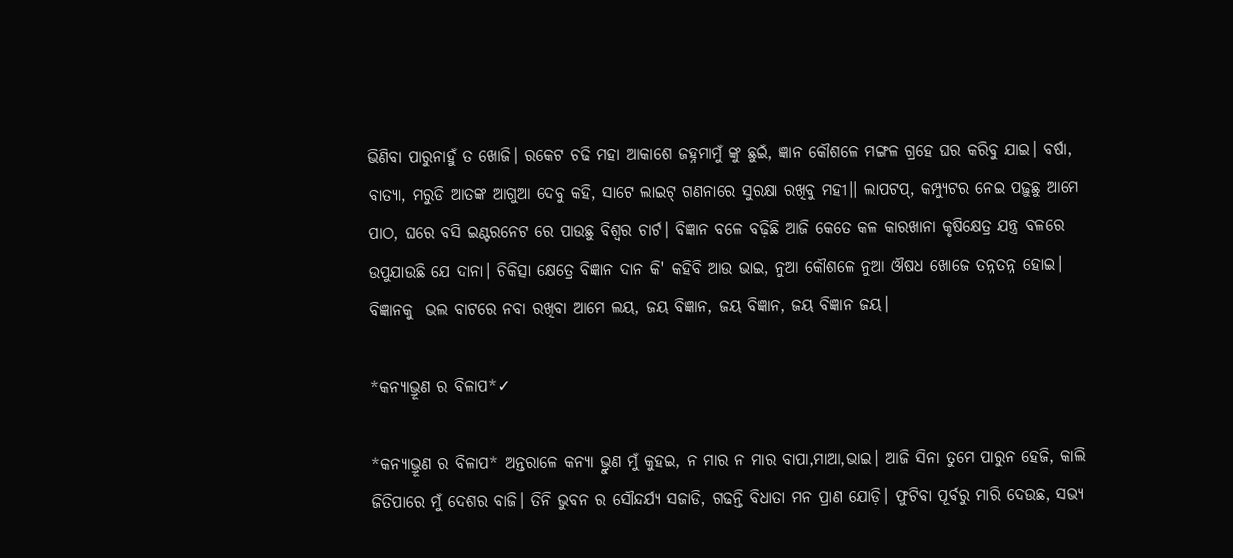ଭିଣିବା ପାରୁନାହୁଁ ତ ଖୋଜି। ରକେଟ ଚଢି ମହା ଆକାଶେ ଜହ୍ନମାମୁଁ ଙ୍କୁ ଛୁଇଁ, ଜ୍ଞାନ କୌଶଳେ ମଙ୍ଗଳ ଗ୍ରହେ ଘର କରିବୁ ଯାଇ। ବର୍ଷା, ବାତ୍ୟା, ମରୁଡି ଆତଙ୍କ ଆଗୁଆ ଦେବୁ କହି, ସାଟେ ଲାଇଟ୍ ଗଣନାରେ ସୁରକ୍ଷା ରଖିବୁ ମହୀ।। ଲାପଟପ୍, କମ୍ପ୍ୟୁଟର ନେଇ ପଢ଼ୁଛୁ ଆମେ ପାଠ, ଘରେ ବସି ଇଣ୍ଟରନେଟ ରେ ପାଉଛୁ ବିଶ୍ବର ଚାର୍ଟ। ବିଜ୍ଞାନ ବଳେ ବଢ଼ିଛି ଆଜି କେତେ କଳ କାରଖାନା କୃଷିକ୍ଷେତ୍ର ଯନ୍ତ୍ର ବଳରେ ଉପୁଯାଉଛି ଯେ ଦାନା। ଚିକିତ୍ସା କ୍ଷେତ୍ରେ ବିଜ୍ଞାନ ଦାନ କି' କହିବି ଆଉ ଭାଇ, ନୁଆ କୌଶଳେ ନୁଆ ଔଷଧ ଖୋଜେ ତନ୍ନତନ୍ନ ହୋଇ। ବିଜ୍ଞାନକୁ  ଭଲ ବାଟରେ ନବା ରଖିବା ଆମେ ଲୟ, ଜୟ ବିଜ୍ଞାନ, ଜୟ ବିଜ୍ଞାନ, ଜୟ ବିଜ୍ଞାନ ଜୟ।

*କନ୍ୟାଭ୍ରୂଣ ର ବିଳାପ*✓

*କନ୍ୟାଭ୍ରୂଣ ର ବିଳାପ* ଅନ୍ତରାଳେ କନ୍ୟା ଭ୍ରୁଣ ମୁଁ କୁହଇ, ନ ମାର ନ ମାର ବାପା,ମାଆ,ଭାଇ। ଆଜି ସିନା ତୁମେ ପାରୁନ ହେଜି, କାଲି ଜିତିପାରେ ମୁଁ ଦେଶର ବାଜି। ତିନି ଭୁବନ ର ସୌନ୍ଦର୍ଯ୍ୟ ସଜାଡି, ଗଢନ୍ତି ବିଧାତା ମନ ପ୍ରାଣ ଯୋଡ଼ି। ଫୁଟିବା ପୂର୍ବରୁ ମାରି ଦେଉଛ, ସଭ୍ୟ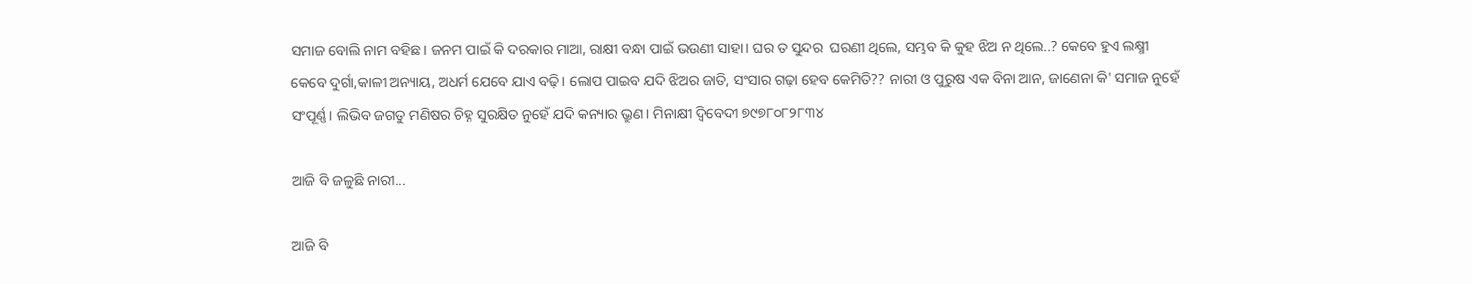ସମାଜ ବୋଲି ନାମ ବହିଛ। ଜନମ ପାଇଁ କି ଦରକାର ମାଆ, ରାକ୍ଷୀ ବନ୍ଧା ପାଇଁ ଭଉଣୀ ସାହା। ଘର ତ ସୁନ୍ଦର  ଘରଣୀ ଥିଲେ, ସମ୍ଭବ କି କୁହ ଝିଅ ନ ଥିଲେ..? କେବେ ହୁଏ ଲକ୍ଷ୍ମୀ କେବେ ଦୁର୍ଗା,କାଳୀ ଅନ୍ୟାୟ, ଅଧର୍ମ ଯେବେ ଯାଏ ବଢ଼ି। ଲୋପ ପାଇବ ଯଦି ଝିଅର ଜାତି, ସଂସାର ଗଢ଼ା ହେବ କେମିତି?? ନାରୀ ଓ ପୁରୁଷ ଏକ ବିନା ଆନ, ଜାଣେନା କି' ସମାଜ ନୁହେଁ ସଂପୂର୍ଣ୍ଣ। ଲିଭିବ ଜଗତୁ ମଣିଷର ଚିହ୍ନ ସୁରକ୍ଷିତ ନୁହେଁ ଯଦି କନ୍ୟାର ଭ୍ରୁଣ। ମିନାକ୍ଷୀ ଦ୍ବିବେଦୀ ୭୯୭୮୦୮୨୮୩୪

ଆଜି ବି ଜଳୁଛି ନାରୀ...

ଆଜି ବି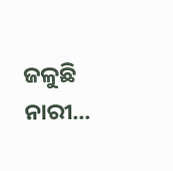ଜଳୁଛି ନାରୀ...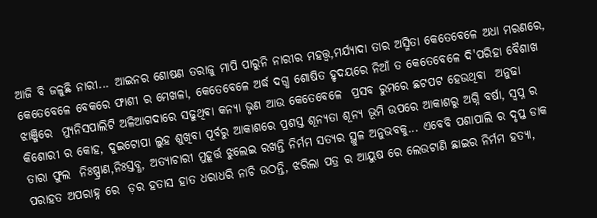ଆଜି ବି ଜଳୁଛି ନାରୀ... ଆଇନର ଶୋଷଣ ତରାଜୁ ମାପି ପାରୁନି ନାରୀର ମହତ୍ତ୍ଵ,ମର୍ଯ୍ୟାଦା ତାର ଅସ୍ମିତା କେତେବେଳେ ଅଧା ମରଣରେ, କେତେବେଳେ ବେକରେ ଫାଶୀ ର ମେଖଳା, କେତେବେଳେ ଅର୍ଦ୍ଧ ଦଗ୍ଧ ଶୋଷିତ ହୃଦୟରେ ନିଆଁ ତ କେତେବେଳେ ଦି'ପରିହା ବୈଶାଖ ଝାଞ୍ଜିରେ  ମ୍ୟୁନିସପାଲିଟି ଅଳିଆଗଦାରେ ସଢୁଥିଵା କନ୍ୟା ଭୃଣ ଆଉ କେତେବେଳେ  ପ୍ରସବ ରୁମରେ ଛଟପଟ ହେଉଥିବା  ଅନୁଢା କିଶୋରୀ ର କୋହ, ଦୁଇଟୋପା ଲୁହ ଶୁଖିବା ପୂର୍ବରୁ ଆକାଶରେ ପ୍ରଶସ୍ତ ଶୂନ୍ୟତା ଶୂନ୍ୟ ଭୂମି ଉପରେ ଆକାଶରୁ ଅଗ୍ନି ବର୍ଷା, ସ୍ବପ୍ନ ର ତାରା ଫୁଲ  ନିଃଷ୍ପ୍ରାଣ,ନିଃସ୍ତବ୍ଧ, ଅତ୍ୟାଚାରୀ ମୁହୂର୍ତ୍ତ ଝୁଲେଇ ରଖନ୍ତି ନିର୍ମମ ସତ୍ୟର ସ୍ଥୁଳ ଅନୁଭବକୁ... ଏବେବି ପଶାପାଲି ର ଦୃପ୍ତ ଡାକ ପରାହତ ଅପରାହ୍ନ ରେ  ଡ଼ର ହତାସ ହାତ ଧରାଧରି ନାଚି ଉଠନ୍ତି, ଝରିଲା ପତ୍ର ର ଆୟୁଷ ରେ ଲେଉଟାଣି ଛାଇର ନିର୍ମମ ହତ୍ୟା,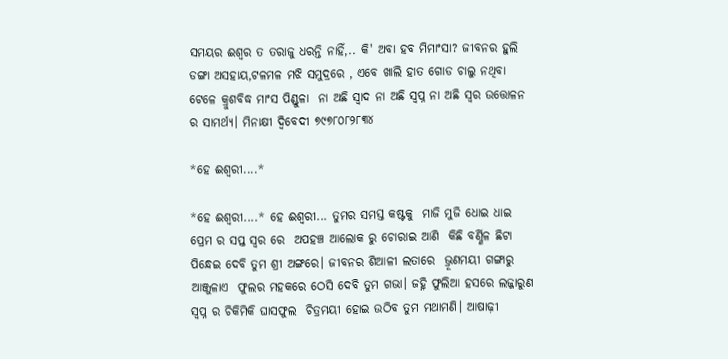ସମୟର ଈଶ୍ବର ତ ତରାଜୁ ଧରନ୍ତି ନାହିଁ,.. କି' ଅବା ହବ ମିମାଂସା? ଜୀବନର ହୁଲି ଡଙ୍ଗା ଅସହାୟ,ଟଳମଳ ମଝି ସମୁଦ୍ରରେ , ଏବେ ଖାଲି ହାତ ଗୋଡ ଚାଲୁ ନଥିବା  ଟେଳେ କ୍ରୁଶବିଦ୍ଧ ମାଂସ ପିଣ୍ଡୁଳା  ନା ଅଛି ସ୍ବାଦ ନା ଅଛି ସ୍ବପ୍ନ ନା ଅଛି ସ୍ବର ଉତ୍ତୋଳନ ର ସାମର୍ଥ୍ୟ। ମିନାକ୍ଷୀ ଦ୍ବିବେଦୀ ୭୯୭୮୦୮୨୮୩୪

*ହେ ଈଶ୍ବରୀ....*

*ହେ ଈଶ୍ବରୀ....* ହେ ଈଶ୍ବରୀ... ତୁମର ସମସ୍ତ କଷ୍ଟକୁ  ମାଜି ମୁଜି ଧୋଇ ଧାଇ ପ୍ରେମ ର ସପ୍ତ ସ୍ବର ରେ  ଅପହଞ୍ଚ ଆଲୋକ ରୁ ଚୋରାଇ ଆଣି  କିଛି ବର୍ଣ୍ଣିଳ ଛିଟା ପିନ୍ଧେଇ ଦେବି ତୁମ ଶ୍ରୀ ଅଙ୍ଗରେ। ଜୀବନର ଶିଆଳୀ ଲତାରେ  ଭ୍ରୂଣମୟୀ ଗଙ୍ଗାରୁ ଆଞ୍ଜୁଳାଏ  ଫୁଲର ମହକରେ ଠେସି ଦେବି ତୁମ ଗଭା। ଜହ୍ନି ଫୁଲିଆ ହସରେ ଲଜ୍ଜାରୁଣ ସ୍ବପ୍ନ ର ଚିକିମିକି ଘାସଫୁଲ  ଚିତ୍ରମୟୀ ହୋଇ ଉଠିବ ତୁମ ମଥାମଣି। ଆଷାଢ଼ୀ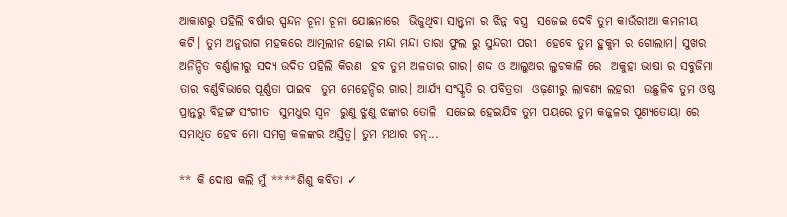ଆକାଶରୁ ପହିଲି ବର୍ଷାର ସ୍ପନ୍ଦନ ଚୂନା ଚୂନା ଯୋଛନାରେ  ଭିଜୁଥିବା ସାନ୍ତ୍ଵନା ର ଝିନ୍ନ ବସ୍ତ୍ର  ସଜେଇ ଦେବି ତୁମ କାଉଁରୀଆ କମନୀୟ କଟି। ତୁମ ଅନୁରାଗ ମହକରେ ଆତ୍ମଲୀନ ହୋଇ ମନ୍ଦା ମନ୍ଦା ତାରା ଫୁଲ ରୁ ସୁନ୍ଦରୀ ପରୀ  ହେବେ ତୁମ ହୁକୁମ ର ଗୋଲାମ। ସୁଖର ଅନିନ୍ଦିତ ବର୍ଣ୍ଣାଳୀରୁ ସଦ୍ୟ ଉଦିତ ପହିଲି କିରଣ  ହବ ତୁମ ଅଳତାର ଗାର। ଶଦ୍ଦ ଓ ଆଲୁଅର ଲୁଚକାଳି ରେ  ଅକୁହା ଭାଷା ର ସବୁଜିମା ତାର ବର୍ଣ୍ଣବିଭାରେ ପୂର୍ଣ୍ଣତା ପାଇବ  ତୁମ ମେହେନ୍ଦିର ଗାର। ଆର୍ଯ୍ୟ ସଂସ୍କୃତି ର ପବିତ୍ରତା  ଓଢ଼ଣୀରୁ ଲାବଣ୍ୟ ଲହରୀ  ଉଛୁଳିବ ତୁମ ଓଷ୍ଠ ପ୍ରାନ୍ତରୁ ବିହଙ୍ଗ ସଂଗୀତ  ସୁମଧୁର ସ୍ବନ  ରୁଣୁ ଝୁଣୁ ଝଙ୍କାର ତୋଳି  ସଜେଇ ହେଇଯିବ ତୁମ ପୟରେ ତୁମ କଜ୍ଜଳର ପୂଣ୍ୟତୋୟା ରେ ସମାଧିତ ହେବ ମୋ ସମଗ୍ର କଳଙ୍କର ଅସ୍ତିତ୍ବ। ତୁମ ମଥାର ଚନ୍...

** କି ଦୋଷ କଲି ମୁଁ ****ଶିଶୁ କବିତା ✓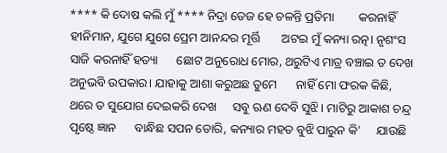**** କି ଦୋଷ କଲି ମୁଁ **** ନିଦ୍ରା ତେଜ ହେ ଚଳନ୍ତି ପ୍ରତିମା        କରନାହିଁ ହୀନିମାନ, ଯୁଗେ ଯୁଗେ ପ୍ରେମ ଆନନ୍ଦର ମୂର୍ତ୍ତି       ଅଟଇ ମୁଁ କନ୍ୟା ରତ୍ନ। ନୃଶଂସ ସାଜି କରନାହିଁ ହତ୍ୟା      ଛୋଟ ଅନୁରୋଧ ମୋର, ଥରୁଟିଏ ମାତ୍ର ବଞ୍ଚାଇ ତ ଦେଖ       ଅନୁଭବି ଉପକାର। ଯାହାକୁ ଆଶା କରୁଅଛ ତୁମେ      ନାହିଁ ମୋ ଫରକ କିଛି, ଥରେ ତ ସୁଯୋଗ ଦେଇକରି ଦେଖ     ସବୁ ଋଣ ଦେବି ସୁଝି। ମାଟିରୁ ଆକାଶ ଚନ୍ଦ୍ର ପୃଷ୍ଠେ ଜ୍ଞାନ      ବାନ୍ଧିଛ ସପନ ଡୋରି, କନ୍ୟାର ମହତ ବୁଝି ପାରୁନ କି'     ଯାଉଛି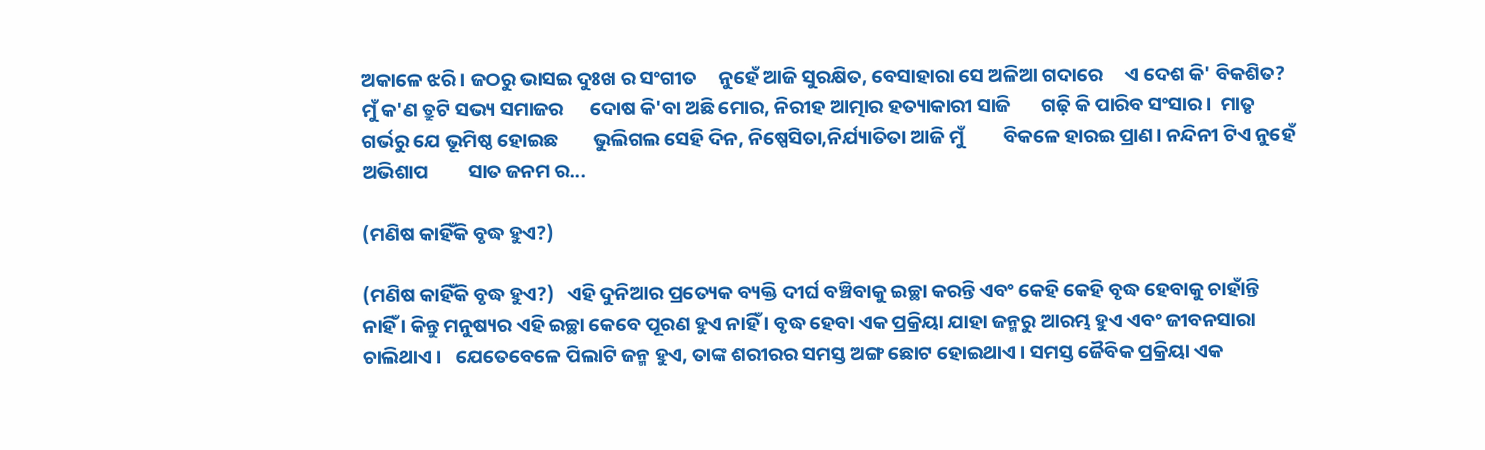ଅକାଳେ ଝରି। ଜଠରୁ ଭାସଇ ଦୁଃଖ ର ସଂଗୀତ     ନୁହେଁ ଆଜି ସୁରକ୍ଷିତ, ବେସାହାରା ସେ ଅଳିଆ ଗଦାରେ     ଏ ଦେଶ କି' ବିକଶିତ? ମୁଁ କ'ଣ ତ୍ରୁଟି ସଭ୍ୟ ସମାଜର      ଦୋଷ କି'ବା ଅଛି ମୋର, ନିରୀହ ଆତ୍ମାର ହତ୍ୟାକାରୀ ସାଜି       ଗଢ଼ି କି ପାରିବ ସଂସାର।  ମାତୃ ଗର୍ଭରୁ ଯେ ଭୂମିଷ୍ଠ ହୋଇଛ        ଭୁଲିଗଲ ସେହି ଦିନ, ନିଷ୍ପେସିତା,ନିର୍ଯ୍ୟାତିତା ଆଜି ମୁଁ         ବିକଳେ ହାରଇ ପ୍ରାଣ। ନନ୍ଦିନୀ ଟିଏ ନୁହେଁ ଅଭିଶାପ         ସାତ ଜନମ ର...

(ମଣିଷ କାହିଁକି ବୃଦ୍ଧ ହୁଏ?)

(ମଣିଷ କାହିଁକି ବୃଦ୍ଧ ହୁଏ?)   ଏହି ଦୁନିଆର ପ୍ରତ୍ୟେକ ବ୍ୟକ୍ତି ଦୀର୍ଘ ବଞ୍ଚିବାକୁ ଇଚ୍ଛା କରନ୍ତି ଏବଂ କେହି କେହି ବୃଦ୍ଧ ହେବାକୁ ଚାହାଁନ୍ତି ନାହିଁ । କିନ୍ତୁ ମନୁଷ୍ୟର ଏହି ଇଚ୍ଛା କେବେ ପୂରଣ ହୁଏ ନାହିଁ । ବୃଦ୍ଧ ହେବା ଏକ ପ୍ରକ୍ରିୟା ଯାହା ଜନ୍ମରୁ ଆରମ୍ଭ ହୁଏ ଏବଂ ଜୀବନସାରା ଚାଲିଥାଏ ।   ଯେତେବେଳେ ପିଲାଟି ଜନ୍ମ ହୁଏ, ତାଙ୍କ ଶରୀରର ସମସ୍ତ ଅଙ୍ଗ ଛୋଟ ହୋଇଥାଏ । ସମସ୍ତ ଜୈବିକ ପ୍ରକ୍ରିୟା ଏକ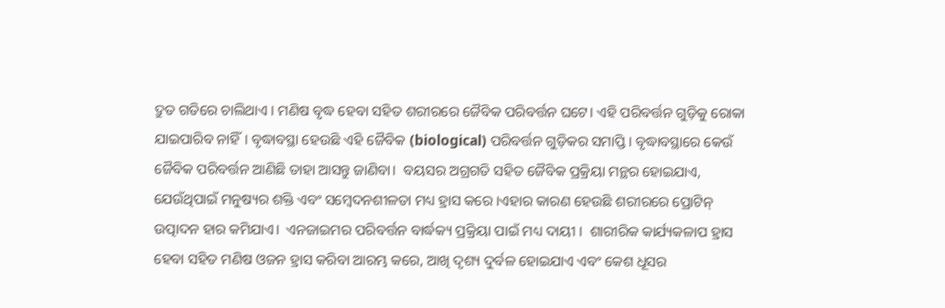ଦ୍ରୁତ ଗତିରେ ଚାଲିଥାଏ । ମଣିଷ ବୃଦ୍ଧ ହେବା ସହିତ ଶରୀରରେ ଜୈବିକ ପରିବର୍ତ୍ତନ ଘଟେ। ଏହି ପରିବର୍ତ୍ତନ ଗୁଡ଼ିକୁ ରୋକା ଯାଇପାରିବ ନାହିଁ। ବୃଦ୍ଧାବସ୍ଥା ହେଉଛି ଏହି ଜୈବିକ (biological) ପରିବର୍ତ୍ତନ ଗୁଡ଼ିକର ସମାପ୍ତି । ବୃଦ୍ଧାବସ୍ଥାରେ କେଉଁ ଜୈବିକ ପରିବର୍ତ୍ତନ ଆଣିଛି ତାହା ଆସନ୍ତୁ ଜାଣିବା।  ବୟସର ଅଗ୍ରଗତି ସହିତ ଜୈବିକ ପ୍ରକ୍ରିୟା ମନ୍ଥର ହୋଇଯାଏ, ଯେଉଁଥିପାଇଁ ମନୁଷ୍ୟର ଶକ୍ତି ଏବଂ ସମ୍ବେଦନଶୀଳତା ମଧ୍ୟ ହ୍ରାସ କରେ ।ଏହାର କାରଣ ହେଉଛି ଶରୀରରେ ପ୍ରୋଟିନ୍ ଉତ୍ପାଦନ ହାର କମିଯାଏ।  ଏନଜାଇମର ପରିବର୍ତ୍ତନ ବାର୍ଦ୍ଧକ୍ୟ ପ୍ରକ୍ରିୟା ପାଇଁ ମଧ୍ୟ ଦାୟୀ ।  ଶାରୀରିକ କାର୍ଯ୍ୟକଳାପ ହ୍ରାସ ହେବା ସହିତ ମଣିଷ ଓଜନ ହ୍ରାସ କରିବା ଆରମ୍ଭ କରେ, ଆଖି ଦୃଶ୍ୟ ଦୁର୍ବଳ ହୋଇଯାଏ ଏବଂ କେଶ ଧୂସର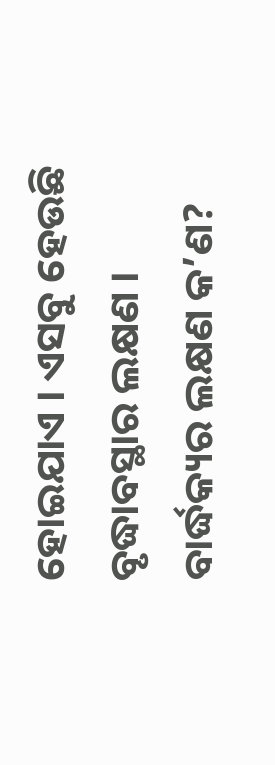ହୋଇଯାଏ । ଏସବୁ ହେଉଛି ବୃଦ୍ଧାବସ୍ଥାର ଲକ୍ଷଣ । ବାର୍ଦ୍ଧକ୍ୟର ଲକ୍ଷଣ କ’ଣ?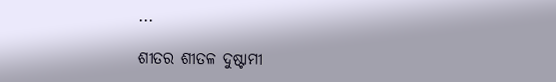...

ଶୀତର ଶୀତଳ ଦୁଷ୍ଟାମୀ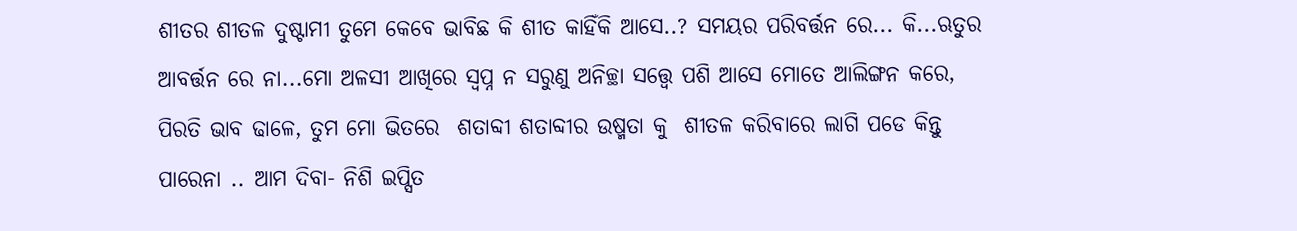ଶୀତର ଶୀତଳ ଦୁଷ୍ଟାମୀ ତୁମେ କେବେ ଭାବିଛ କି ଶୀତ କାହିଁକି ଆସେ..? ସମୟର ପରିବର୍ତ୍ତନ ରେ... କି...ଋତୁର ଆବର୍ତ୍ତନ ରେ ନା...ମୋ ଅଳସୀ ଆଖିରେ ସ୍ବପ୍ନ ନ ସରୁଣୁ ଅନିଚ୍ଛା ସତ୍ତ୍ବେ ପଶି ଆସେ ମୋତେ ଆଲିଙ୍ଗନ କରେ, ପିରତି ଭାବ ଢାଳେ, ତୁମ ମୋ ଭିତରେ  ଶତାବ୍ଦୀ ଶତାବ୍ଦୀର ଉଷ୍ମତା କୁ  ଶୀତଳ କରିବାରେ ଲାଗି ପଡେ କିନ୍ତୁ ପାରେନା .. ଆମ ଦିବା- ନିଶି ଇପ୍ସିତ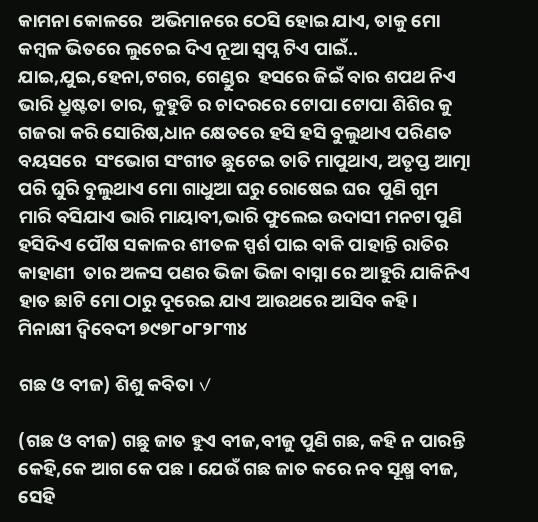କାମନା କୋଳରେ  ଅଭିମାନରେ ଠେସି ହୋଇ ଯାଏ, ତାକୁ ମୋ କମ୍ବଳ ଭିତରେ ଲୁଚେଇ ଦିଏ ନୂଆ ସ୍ବପ୍ନ ଟିଏ ପାଇଁ.. ଯାଇ,ଯୁଇ,ହେନା,ଟଗର, ଗେଣ୍ଡୁର  ହସରେ ଜିଇଁ ବାର ଶପଥ ନିଏ ଭାରି ଧ୍ରୁଷ୍ଟତା ତାର, କୁହୁଡି ର ଚାଦରରେ ଟୋପା ଟୋପା ଶିଶିର କୁ ଗଜରା କରି ସୋରିଷ,ଧାନ କ୍ଷେତରେ ହସି ହସି ବୁଲୁଥାଏ ପରିଣତ ବୟସରେ  ସଂଭୋଗ ସଂଗୀତ ଛୁଟେଇ ତାତି ମାପୁଥାଏ, ଅତୃପ୍ତ ଆତ୍ମା ପରି ଘୁରି ବୁଲୁଥାଏ ମୋ ଗାଧୁଆ ଘରୁ ରୋଷେଇ ଘର  ପୁଣି ଗୁମ ମାରି ବସିଯାଏ ଭାରି ମାୟାବୀ,ଭାରି ଫୁଲେଇ ଉଦାସୀ ମନଟା ପୁଣି ହସିଦିଏ ପୌଷ ସକାଳର ଶୀତଳ ସ୍ପର୍ଶ ପାଇ ବାକି ପାହାନ୍ତି ରାତିର କାହାଣୀ  ତାର ଅଳସ ପଣର ଭିଜା ଭିଜା ବାସ୍ନା ରେ ଆହୁରି ଯାକିନିଏ ହାତ ଛାଟି ମୋ ଠାରୁ ଦୂରେଇ ଯାଏ ଆଉଥରେ ଆସିବ କହି। ମିନାକ୍ଷୀ ଦ୍ବିବେଦୀ ୭୯୭୮୦୮୨୮୩୪

ଗଛ ଓ ବୀଜ) ଶିଶୁ କବିତା ✓

(ଗଛ ଓ ବୀଜ) ଗଛୁ ଜାତ ହୁଏ ବୀଜ,ବୀଜୁ ପୁଣି ଗଛ, କହି ନ ପାରନ୍ତି କେହି,କେ ଆଗ କେ ପଛ। ଯେଉଁ ଗଛ ଜାତ କରେ ନବ ସୂକ୍ଷ୍ମ ବୀଜ, ସେହି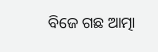ବିଜେ ଗଛ ଆତ୍ମା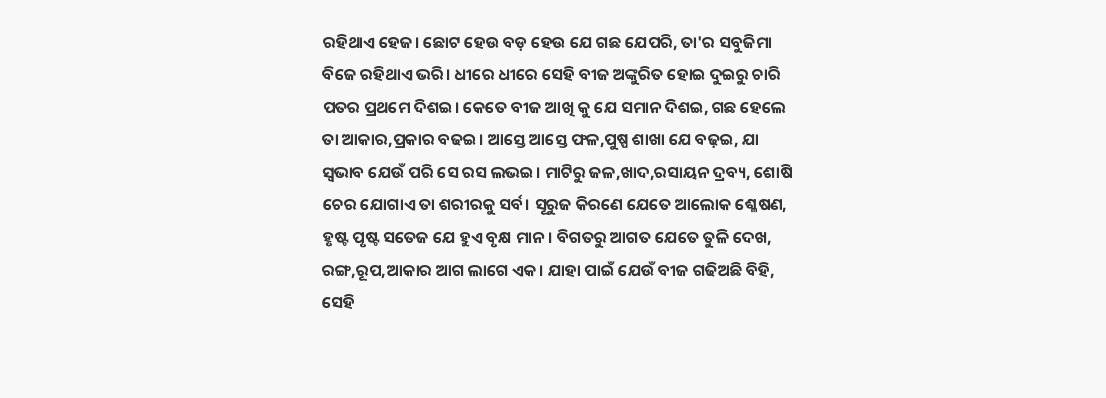ରହିଥାଏ ହେଜ। ଛୋଟ ହେଉ ବଡ଼ ହେଉ ଯେ ଗଛ ଯେପରି, ତା'ର ସବୁଜିମା ବିଜେ ରହିଥାଏ ଭରି। ଧୀରେ ଧୀରେ ସେହି ବୀଜ ଅଙ୍କୁରିତ ହୋଇ ଦୁଇରୁ ଚାରି ପତର ପ୍ରଥମେ ଦିଶଇ। କେତେ ବୀଜ ଆଖି କୁ ଯେ ସମାନ ଦିଶଇ, ଗଛ ହେଲେ ତା ଆକାର,ପ୍ରକାର ବଢଇ। ଆସ୍ତେ ଆସ୍ତେ ଫଳ,ପୁଷ୍ପ ଶାଖା ଯେ ବଢ଼ଇ, ଯା ସ୍ବଭାବ ଯେଉଁ ପରି ସେ ରସ ଲଭଇ। ମାଟିରୁ ଜଳ,ଖାଦ,ରସାୟନ ଦ୍ରବ୍ୟ, ଶୋଷି ଚେର ଯୋଗାଏ ତା ଶରୀରକୁ ସର୍ବ। ସୂରୁଜ କିରଣେ ଯେତେ ଆଲୋକ ଶ୍ଳେଷଣ, ହୃଷ୍ଟ ପୃଷ୍ଟ ସତେଜ ଯେ ହୁଏ ବୃକ୍ଷ ମାନ। ବିଗତରୁ ଆଗତ ଯେତେ ତୁଳି ଦେଖ, ରଙ୍ଗ,ରୂପ,ଆକାର ଆଗ ଲାଗେ ଏକ। ଯାହା ପାଇଁ ଯେଉଁ ବୀଜ ଗଢିଅଛି ବିହି, ସେହି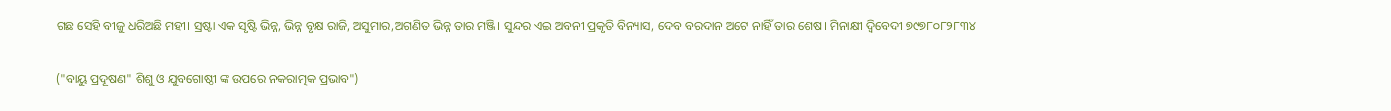ଗଛ ସେହି ବୀଜୁ ଧରିଅଛି ମହୀ। ସ୍ରଷ୍ଟା ଏକ ସୃଷ୍ଟି ଭିନ୍ନ, ଭିନ୍ନ ବୃକ୍ଷ ରାଜି, ଅସୁମାର,ଅଗଣିତ ଭିନ୍ନ ତାର ମଞ୍ଜି। ସୁନ୍ଦର ଏଇ ଅବନୀ ପ୍ରକୃତି ବିନ୍ୟାସ, ଦେବ ବରଦାନ ଅଟେ ନାହିଁ ତାର ଶେଷ। ମିନାକ୍ଷୀ ଦ୍ବିବେଦୀ ୭୯୭୮୦୮୨୮୩୪

("ବାୟୁ ପ୍ରଦୂଷଣ" ଶିଶୁ ଓ ଯୁବଗୋଷ୍ଠୀ ଙ୍କ ଉପରେ ନକରାତ୍ମକ ପ୍ରଭାବ")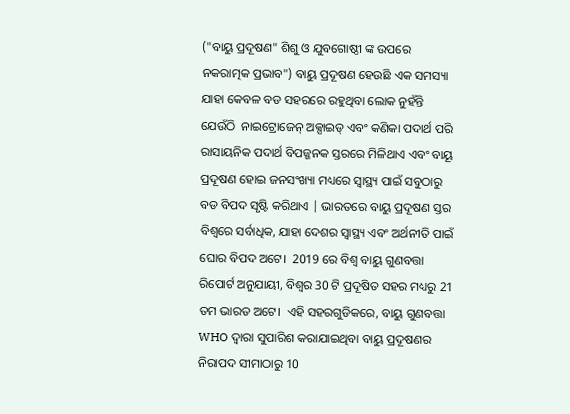("ବାୟୁ ପ୍ରଦୂଷଣ" ଶିଶୁ ଓ ଯୁବଗୋଷ୍ଠୀ ଙ୍କ ଉପରେ ନକରାତ୍ମକ ପ୍ରଭାବ") ବାୟୁ ପ୍ରଦୂଷଣ ହେଉଛି ଏକ ସମସ୍ୟା ଯାହା କେବଳ ବଡ ସହରରେ ରହୁଥିବା ଲୋକ ନୁହଁନ୍ତି  ଯେଉଁଠି  ନାଇଟ୍ରୋଜେନ୍ ଅକ୍ସାଇଡ୍ ଏବଂ କଣିକା ପଦାର୍ଥ ପରି ରାସାୟନିକ ପଦାର୍ଥ ବିପଜ୍ଜନକ ସ୍ତରରେ ମିଳିଥାଏ ଏବଂ ବାୟୂ ପ୍ରଦୂଷଣ ହୋଇ ଜନସଂଖ୍ୟା ମଧ୍ୟରେ ସ୍ୱାସ୍ଥ୍ୟ ପାଇଁ ସବୁଠାରୁ ବଡ ବିପଦ ସୃଷ୍ଟି କରିଥାଏ | ଭାରତରେ ବାୟୁ ପ୍ରଦୂଷଣ ସ୍ତର ବିଶ୍ୱରେ ସର୍ବାଧିକ, ଯାହା ଦେଶର ସ୍ୱାସ୍ଥ୍ୟ ଏବଂ ଅର୍ଥନୀତି ପାଇଁ ଘୋର ବିପଦ ଅଟେ।  2019 ରେ ବିଶ୍ବ ବାୟୁ ଗୁଣବତ୍ତା ରିପୋର୍ଟ ଅନୁଯାୟୀ, ବିଶ୍ୱର 30 ଟି ପ୍ରଦୂଷିତ ସହର ମଧ୍ୟରୁ 21 ତମ ଭାରତ ଅଟେ।  ଏହି ସହରଗୁଡିକରେ, ବାୟୁ ଗୁଣବତ୍ତା WHO ଦ୍ୱାରା ସୁପାରିଶ କରାଯାଇଥିବା ବାୟୁ ପ୍ରଦୂଷଣର ନିରାପଦ ସୀମାଠାରୁ 10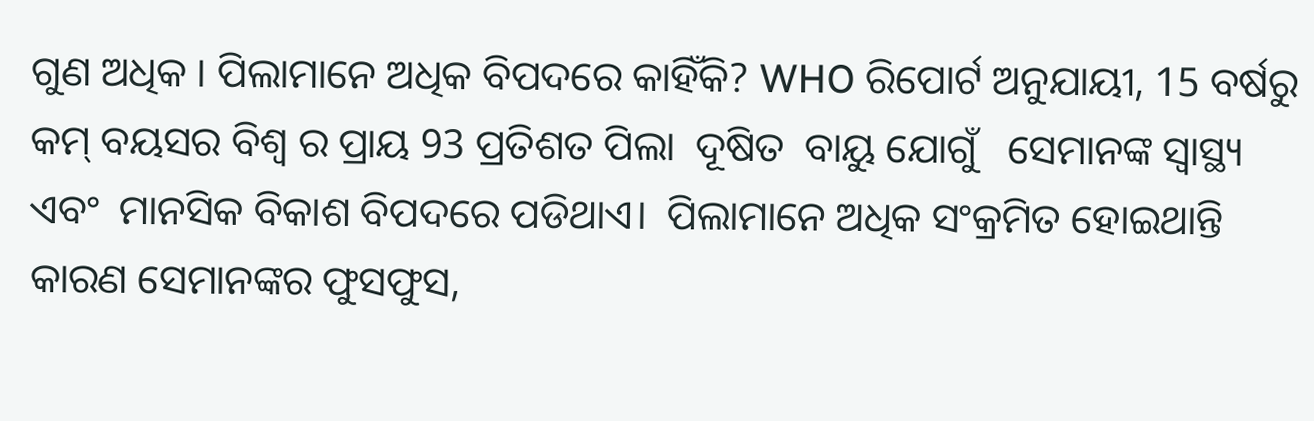ଗୁଣ ଅଧିକ । ପିଲାମାନେ ଅଧିକ ବିପଦରେ କାହିଁକି? WHO ରିପୋର୍ଟ ଅନୁଯାୟୀ, 15 ବର୍ଷରୁ କମ୍ ବୟସର ବିଶ୍ବ ର ପ୍ରାୟ 93 ପ୍ରତିଶତ ପିଲା  ଦୂଷିତ  ବାୟୁ ଯୋଗୁଁ   ସେମାନଙ୍କ ସ୍ୱାସ୍ଥ୍ୟ ଏବଂ  ମାନସିକ ବିକାଶ ବିପଦରେ ପଡିଥାଏ।  ପିଲାମାନେ ଅଧିକ ସଂକ୍ରମିତ ହୋଇଥାନ୍ତି କାରଣ ସେମାନଙ୍କର ଫୁସଫୁସ,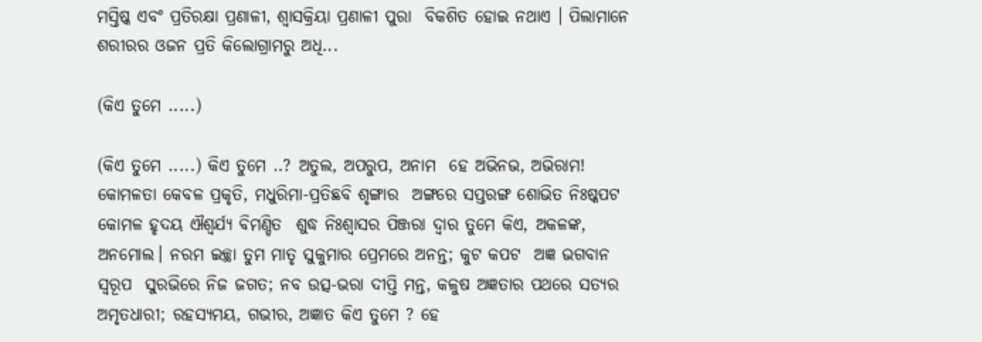ମସ୍ତିଷ୍କ ଏବଂ ପ୍ରତିରକ୍ଷା ପ୍ରଣାଳୀ, ଶ୍ବାସକ୍ରିୟା ପ୍ରଣାଳୀ ପୁରା  ବିକଶିତ ହୋଇ ନଥାଏ । ପିଲାମାନେ ଶରୀରର ଓଜନ ପ୍ରତି କିଲୋଗ୍ରାମରୁ ଅଧି...

(କିଏ ତୁମେ .....)

(କିଏ ତୁମେ .....) କିଏ ତୁମେ ..? ଅତୁଲ, ଅପରୁପ, ଅନାମ  ହେ ଅଭିନଭ, ଅଭିରାମ! କୋମଳତା କେବଳ ପ୍ରକୃତି, ମଧୁରିମା-ପ୍ରତିଛବି ଶୃଙ୍ଗାର  ଅଙ୍ଗରେ ସପ୍ତରଙ୍ଗ ଶୋଭିତ ନିଃଷ୍କପଟ କୋମଳ ହୃଦୟ ଐଶ୍ୱର୍ଯ୍ୟ ବିମଣ୍ଡିତ  ଶୁଦ୍ଧ ନିଃଶ୍ୱାସର ପିଞ୍ଜରା ଦ୍ୱାର ତୁମେ କିଏ, ଅକଳଙ୍କ, ଅନମୋଲ। ନରମ ଇଚ୍ଛା ତୁମ ମାତୃ ସୁକୁମାର ପ୍ରେମରେ ଅନନ୍ତ; କୁଟ କପଟ  ଅଜ୍ଞ ଭଗବାନ ସ୍ବରୂପ  ସୁରଭିରେ ନିଜ ଜଗତ; ନବ ଉତ୍ସ-ଭରା ଦୀପ୍ତି ମନ୍ତ, କଳୁଷ ଅଜ୍ଞତାର ପଥରେ ସତ୍ୟର ଅମୃତଧାରୀ; ରହସ୍ୟମୟ, ଗଭୀର, ଅଜ୍ଞାତ କିଏ ତୁମେ ? ହେ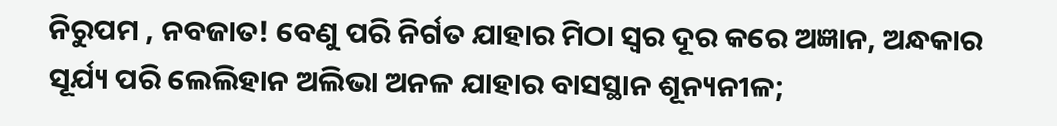ନିରୁପମ , ନବଜାତ! ବେଣୁ ପରି ନିର୍ଗତ ଯାହାର ମିଠା ସ୍ୱର ଦୂର କରେ ଅଜ୍ଞାନ, ଅନ୍ଧକାର  ସୂର୍ଯ୍ୟ ପରି ଲେଲିହାନ ଅଲିଭା ଅନଳ ଯାହାର ବାସସ୍ଥାନ ଶୂନ୍ୟନୀଳ;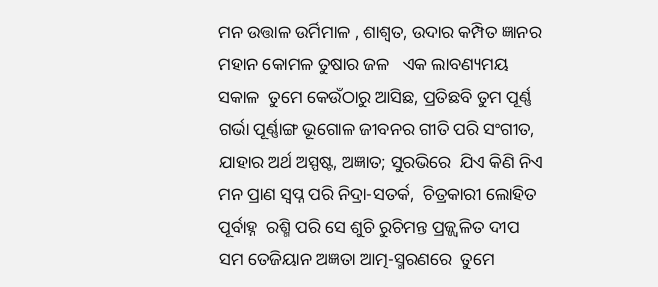ମନ ଉତ୍ତାଳ ଉର୍ମିମାଳ , ଶାଶ୍ବତ, ଉଦାର କମ୍ପିତ ଜ୍ଞାନର ମହାନ କୋମଳ ତୁଷାର ଜଳ   ଏକ ଲାବଣ୍ୟମୟ ସକାଳ  ତୁମେ କେଉଁଠାରୁ ଆସିଛ, ପ୍ରତିଛବି ତୁମ ପୂର୍ଣ୍ଣ ଗର୍ଭା ପୂର୍ଣ୍ଣାଙ୍ଗ ଭୂଗୋଳ ଜୀବନର ଗୀତି ପରି ସଂଗୀତ, ଯାହାର ଅର୍ଥ ଅସ୍ପଷ୍ଟ, ଅଜ୍ଞାତ; ସୁରଭିରେ  ଯିଏ କିଣି ନିଏ ମନ ପ୍ରାଣ ସ୍ୱପ୍ନ ପରି ନିଦ୍ରା-ସତର୍କ,  ଚିତ୍ରକାରୀ ଲୋହିତ ପୂର୍ବାହ୍ନ  ରଶ୍ମି ପରି ସେ ଶୁଚି ରୁଚିମନ୍ତ ପ୍ରଜ୍ଜ୍ଵଳିତ ଦୀପ ସମ ତେଜିୟାନ ଅଜ୍ଞତା ଆତ୍ମ-ସ୍ମରଣରେ  ତୁମେ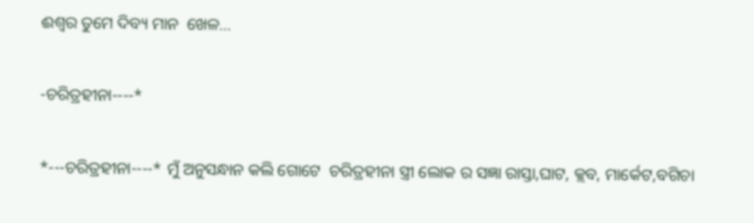ଈଶ୍ୱର ତୁମେ ଦିବ୍ୟ ମାନ  ଖେଳ...

-ଚରିତ୍ରହୀନା----*

*---ଚରିତ୍ରହୀନା----* ମୁଁ ଅନୁସନ୍ଧାନ କଲି ଗୋଟେ  ଚରିତ୍ରହୀନା ସ୍ତ୍ରୀ ଲୋକ ର ସଜ୍ଞା ରାସ୍ତା,ଘାଟ, କ୍ଲବ, ମାର୍କେଟ,ବଗିଚା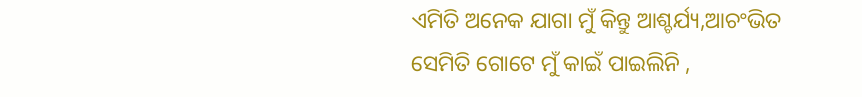ଏମିତି ଅନେକ ଯାଗା ମୁଁ କିନ୍ତୁ ଆଶ୍ଚର୍ଯ୍ୟ,ଆଚଂଭିତ ସେମିତି ଗୋଟେ ମୁଁ କାଇଁ ପାଇଲିନି ,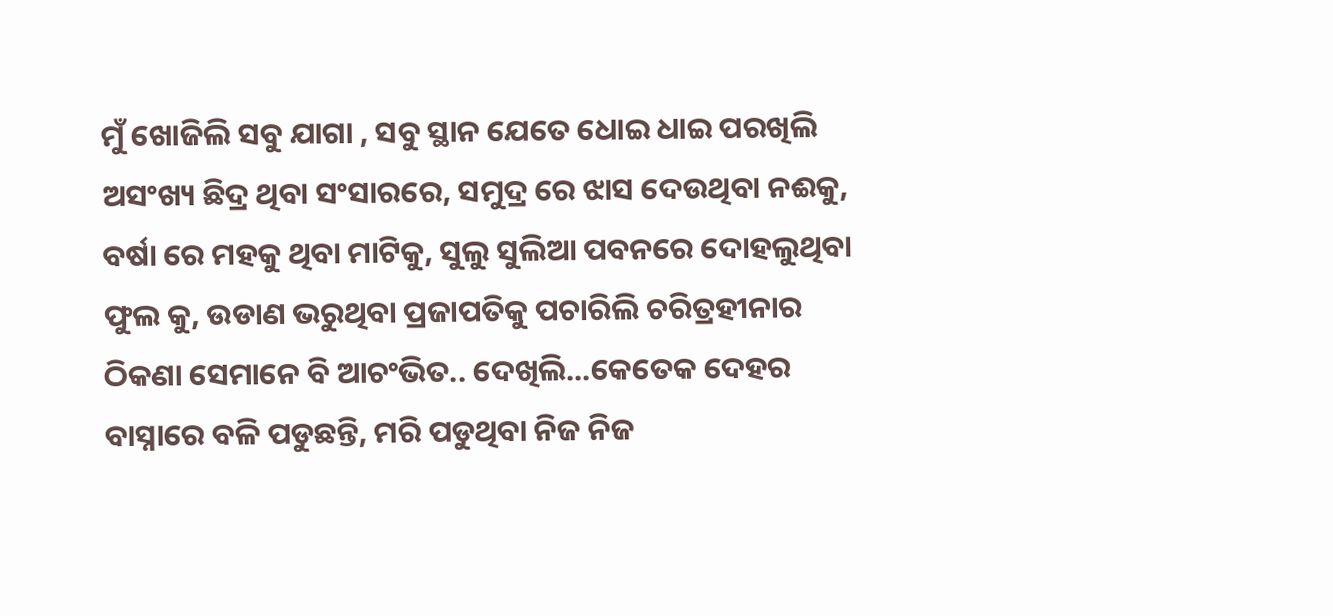ମୁଁ ଖୋଜିଲି ସବୁ ଯାଗା , ସବୁ ସ୍ଥାନ ଯେତେ ଧୋଇ ଧାଇ ପରଖିଲି ଅସଂଖ୍ୟ ଛିଦ୍ର ଥିବା ସଂସାରରେ, ସମୁଦ୍ର ରେ ଝାସ ଦେଉଥିବା ନଈକୁ, ବର୍ଷା ରେ ମହକୁ ଥିବା ମାଟିକୁ, ସୁଲୁ ସୁଲିଆ ପବନରେ ଦୋହଲୁଥିବା ଫୁଲ କୁ, ଉଡାଣ ଭରୁଥିବା ପ୍ରଜାପତିକୁ ପଚାରିଲି ଚରିତ୍ରହୀନାର ଠିକଣା ସେମାନେ ବି ଆଚଂଭିତ.. ଦେଖିଲି...କେତେକ ଦେହର ବାସ୍ନାରେ ବଳି ପଡୁଛନ୍ତି, ମରି ପଡୁଥିବା ନିଜ ନିଜ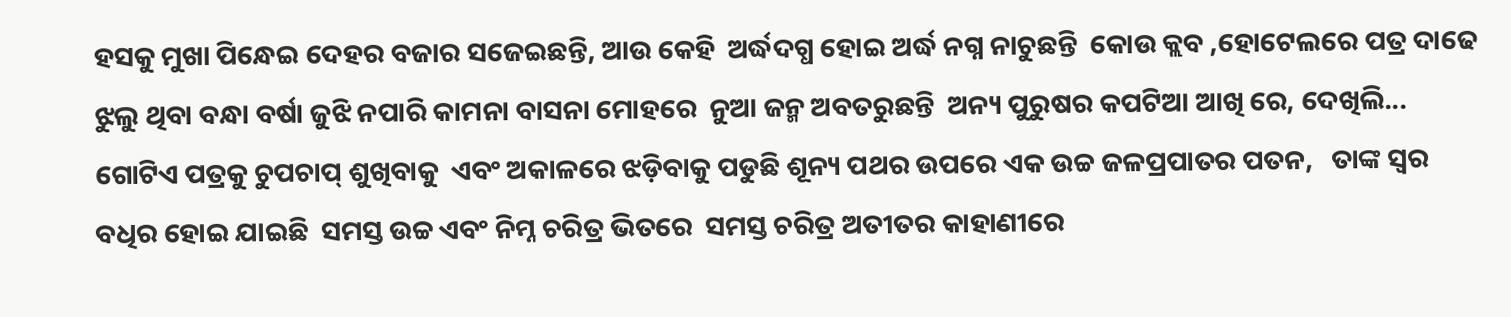ହସକୁ ମୁଖା ପିନ୍ଧେଇ ଦେହର ବଜାର ସଜେଇଛନ୍ତି, ଆଉ କେହି  ଅର୍ଦ୍ଧଦଗ୍ଧ ହୋଇ ଅର୍ଦ୍ଧ ନଗ୍ନ ନାଚୁଛନ୍ତି  କୋଉ କ୍ଲବ ,ହୋଟେଲରେ ପତ୍ର ଦାଢେ ଝୁଲୁ ଥିବା ବନ୍ଧା ବର୍ଷା ଜୁଝି ନପାରି କାମନା ବାସନା ମୋହରେ  ନୁଆ ଜନ୍ମ ଅବତରୁଛନ୍ତି  ଅନ୍ୟ ପୁରୁଷର କପଟିଆ ଆଖି ରେ, ଦେଖିଲି... ଗୋଟିଏ ପତ୍ରକୁ ଚୁପଚାପ୍ ଶୁଖିବାକୁ  ଏବଂ ଅକାଳରେ ଝଡ଼ିବାକୁ ପଡୁଛି ଶୂନ୍ୟ ପଥର ଉପରେ ଏକ ଉଚ୍ଚ ଜଳପ୍ରପାତର ପତନ,   ତାଙ୍କ ସ୍ୱର ବଧିର ହୋଇ ଯାଇଛି  ସମସ୍ତ ଉଚ୍ଚ ଏବଂ ନିମ୍ନ ଚରିତ୍ର ଭିତରେ  ସମସ୍ତ ଚରିତ୍ର ଅତୀତର କାହାଣୀରେ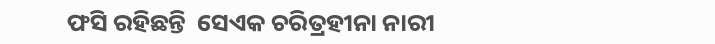ଫସି ରହିଛନ୍ତି  ସେଏକ ଚରିତ୍ରହୀନା ନାରୀ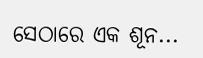ସେଠାରେ ଏକ ଶୂନ...